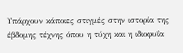Υπάρχουν κάποιες στιγμές στην ιστορία της έβδομης τέχνης όπου η τύχη και η ιδιοφυΐα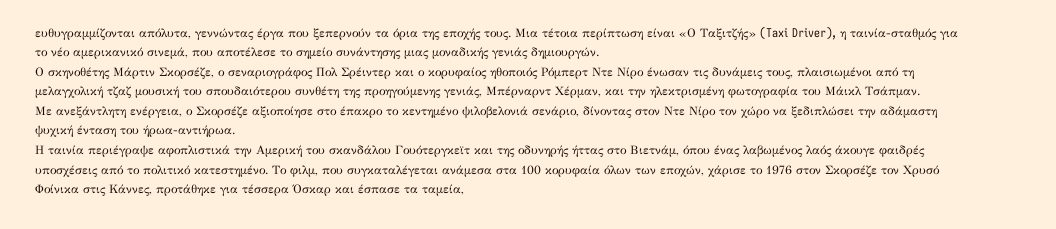ευθυγραμμίζονται απόλυτα, γεννώντας έργα που ξεπερνούν τα όρια της εποχής τους. Μια τέτοια περίπτωση είναι «Ο Ταξιτζής» (Taxi Driver), η ταινία-σταθμός για το νέο αμερικανικό σινεμά, που αποτέλεσε το σημείο συνάντησης μιας μοναδικής γενιάς δημιουργών.
Ο σκηνοθέτης Μάρτιν Σκορσέζε, ο σεναριογράφος Πολ Σρέιντερ και ο κορυφαίος ηθοποιός Ρόμπερτ Ντε Νίρο ένωσαν τις δυνάμεις τους, πλαισιωμένοι από τη μελαγχολική τζαζ μουσική του σπουδαιότερου συνθέτη της προηγούμενης γενιάς, Μπέρναρντ Χέρμαν, και την ηλεκτρισμένη φωτογραφία του Μάικλ Τσάπμαν.
Με ανεξάντλητη ενέργεια, ο Σκορσέζε αξιοποίησε στο έπακρο το κεντημένο ψιλοβελονιά σενάριο, δίνοντας στον Ντε Νίρο τον χώρο να ξεδιπλώσει την αδάμαστη ψυχική ένταση του ήρωα-αντιήρωα.
Η ταινία περιέγραψε αφοπλιστικά την Αμερική του σκανδάλου Γουότεργκεϊτ και της οδυνηρής ήττας στο Βιετνάμ, όπου ένας λαβωμένος λαός άκουγε φαιδρές υποσχέσεις από το πολιτικό κατεστημένο. Το φιλμ, που συγκαταλέγεται ανάμεσα στα 100 κορυφαία όλων των εποχών, χάρισε το 1976 στον Σκορσέζε τον Χρυσό Φοίνικα στις Κάννες, προτάθηκε για τέσσερα Όσκαρ και έσπασε τα ταμεία,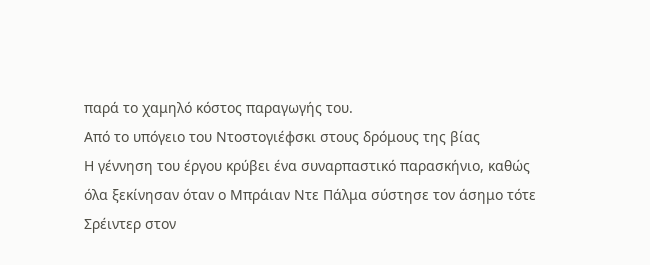παρά το χαμηλό κόστος παραγωγής του.
Από το υπόγειο του Ντοστογιέφσκι στους δρόμους της βίας
Η γέννηση του έργου κρύβει ένα συναρπαστικό παρασκήνιο, καθώς όλα ξεκίνησαν όταν ο Μπράιαν Ντε Πάλμα σύστησε τον άσημο τότε Σρέιντερ στον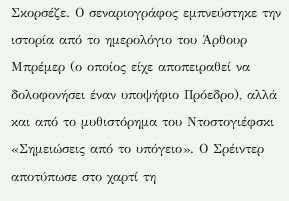Σκορσέζε. Ο σεναριογράφος εμπνεύστηκε την ιστορία από το ημερολόγιο του Άρθουρ Μπρέμερ (ο οποίος είχε αποπειραθεί να δολοφονήσει έναν υποψήφιο Πρόεδρο), αλλά και από το μυθιστόρημα του Ντοστογιέφσκι «Σημειώσεις από το υπόγειο». Ο Σρέιντερ αποτύπωσε στο χαρτί τη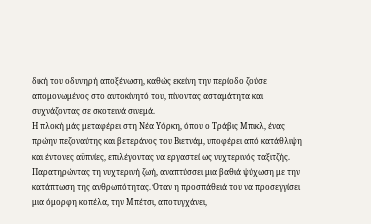δική του οδυνηρή αποξένωση, καθώς εκείνη την περίοδο ζούσε απομονωμένος στο αυτοκίνητό του, πίνοντας ασταμάτητα και συχνάζοντας σε σκοτεινά σινεμά.
Η πλοκή μάς μεταφέρει στη Νέα Υόρκη, όπου ο Τράβις Μπικλ, ένας πρώην πεζοναύτης και βετεράνος του Βιετνάμ, υποφέρει από κατάθλιψη και έντονες αϋπνίες, επιλέγοντας να εργαστεί ως νυχτερινός ταξιτζής.
Παρατηρώντας τη νυχτερινή ζωή, αναπτύσσει μια βαθιά ψύχωση με την κατάπτωση της ανθρωπότητας. Όταν η προσπάθειά του να προσεγγίσει μια όμορφη κοπέλα, την Μπέτσι, αποτυγχάνει,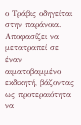ο Τράβις οδηγείται στην παράνοια. Αποφασίζει να μετατραπεί σε έναν αιματοβαμμένο εκδικητή, βάζοντας ως προτεραιότητα να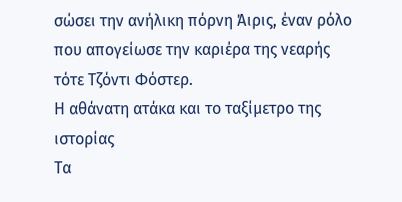σώσει την ανήλικη πόρνη Άιρις, έναν ρόλο που απογείωσε την καριέρα της νεαρής τότε Τζόντι Φόστερ.
Η αθάνατη ατάκα και το ταξίμετρο της ιστορίας
Τα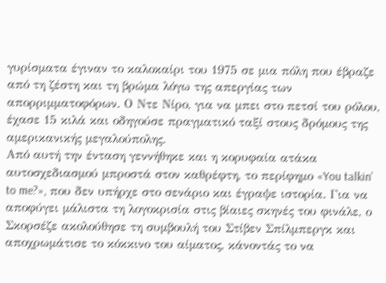γυρίσματα έγιναν το καλοκαίρι του 1975 σε μια πόλη που έβραζε από τη ζέστη και τη βρώμα λόγω της απεργίας των απορριμματοφόρων. Ο Ντε Νίρο, για να μπει στο πετσί του ρόλου, έχασε 15 κιλά και οδηγούσε πραγματικό ταξί στους δρόμους της αμερικανικής μεγαλούπολης.
Από αυτή την ένταση γεννήθηκε και η κορυφαία ατάκα αυτοσχεδιασμού μπροστά στον καθρέφτη, το περίφημο «You talkin’ to me?», που δεν υπήρχε στο σενάριο και έγραψε ιστορία. Για να αποφύγει μάλιστα τη λογοκρισία στις βίαιες σκηνές του φινάλε, ο Σκορσέζε ακολούθησε τη συμβουλή του Στίβεν Σπίλμπεργκ και αποχρωμάτισε το κόκκινο του αίματος, κάνοντάς το να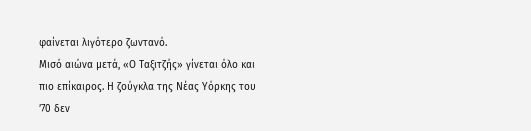φαίνεται λιγότερο ζωντανό.
Μισό αιώνα μετά, «Ο Ταξιτζής» γίνεται όλο και πιο επίκαιρος. Η ζούγκλα της Νέας Υόρκης του ’70 δεν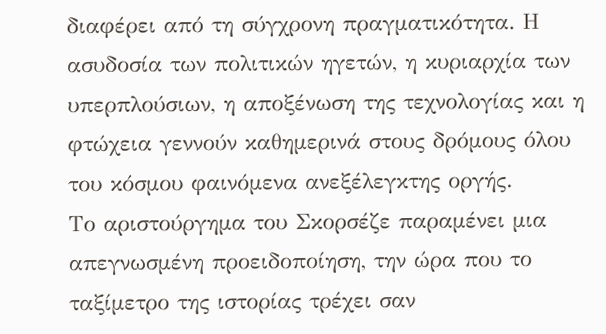διαφέρει από τη σύγχρονη πραγματικότητα. Η ασυδοσία των πολιτικών ηγετών, η κυριαρχία των υπερπλούσιων, η αποξένωση της τεχνολογίας και η φτώχεια γεννούν καθημερινά στους δρόμους όλου του κόσμου φαινόμενα ανεξέλεγκτης οργής.
Το αριστούργημα του Σκορσέζε παραμένει μια απεγνωσμένη προειδοποίηση, την ώρα που το ταξίμετρο της ιστορίας τρέχει σαν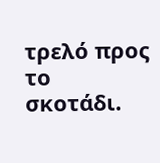τρελό προς το σκοτάδι.